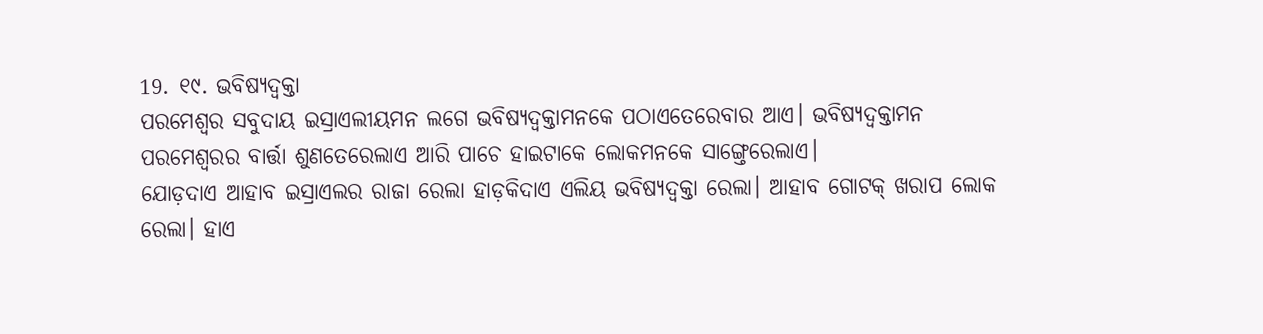19. ୧୯. ଭବିଷ୍ୟଦ୍ବକ୍ତା
ପରମେଶ୍ବର ସବୁଦାୟ ଇସ୍ରାଏଲୀୟମନ ଲଗେ ଭବିଷ୍ୟଦ୍ବକ୍ତାମନକେ ପଠାଏତେରେବାର ଆଏ। ଭବିଷ୍ୟଦ୍ବକ୍ତାମନ ପରମେଶ୍ବରର ବାର୍ତ୍ତା ଶୁଣତେରେଲାଏ ଆରି ପାଚେ ହାଇଟାକେ ଲୋକମନକେ ସାଙ୍ଗ୍ତେରେଲାଏ।
ଯୋଡ଼ଦାଏ ଆହାବ ଇସ୍ରାଏଲର ରାଜା ରେଲା ହାଡ଼କିଦାଏ ଏଲିୟ ଭବିଷ୍ୟଦ୍ବକ୍ତା ରେଲା। ଆହାବ ଗୋଟକ୍ ଖରାପ ଲୋକ ରେଲା। ହାଏ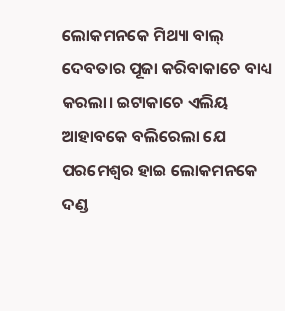ଲୋକମନକେ ମିଥ୍ୟା ବାଲ୍ ଦେବତାର ପୂଜା କରିବାକାଚେ ବାଧ୍ୟ କରଲା। ଇଟାକାଚେ ଏଲିୟ ଆହାବକେ ବଲିରେଲା ଯେ ପରମେଶ୍ବର ହାଇ ଲୋକମନକେ ଦଣ୍ଡ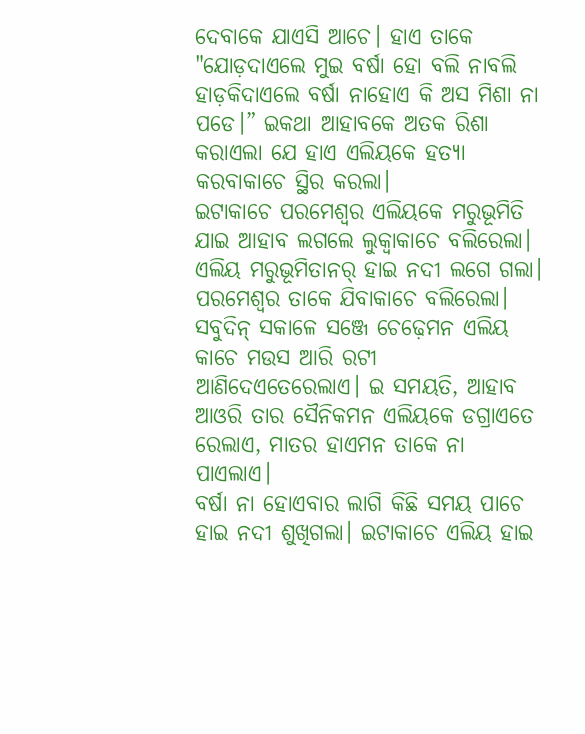ଦେବାକେ ଯାଏସି ଆଚେ। ହାଏ ତାକେ "ଯୋଡ଼ଦାଏଲେ ମୁଇ ବର୍ଷା ହୋ ବଲି ନାବଲି ହାଡ଼କିଦାଏଲେ ବର୍ଷା ନାହୋଏ କି ଅସ ମିଶା ନା ପଡେ।” ଇକଥା ଆହାବକେ ଅତକ ରିଶା କରାଏଲା ଯେ ହାଏ ଏଲିୟକେ ହତ୍ୟା କରବାକାଚେ ସ୍ଥିର କରଲା।
ଇଟାକାଚେ ପରମେଶ୍ବର ଏଲିୟକେ ମରୁଭୂମିତି ଯାଇ ଆହାବ ଲଗଲେ ଲୁକ୍ବାକାଚେ ବଲିରେଲା। ଏଲିୟ ମରୁଭୂମିତାନର୍ ହାଇ ନଦୀ ଲଗେ ଗଲା। ପରମେଶ୍ବର ତାକେ ଯିବାକାଚେ ବଲିରେଲା। ସବୁଦିନ୍ ସକାଳେ ସଞ୍ଜେ ଚେଢ଼େମନ ଏଲିୟ କାଚେ ମଉସ ଆରି ରଟୀ ଆଣିଦେଏତେରେଲାଏ। ଇ ସମୟତି, ଆହାବ ଆଓରି ତାର ସୈନିକମନ ଏଲିୟକେ ଡଗ୍ରାଏତେ ରେଲାଏ, ମାତର ହାଏମନ ତାକେ ନା ପାଏଲାଏ।
ବର୍ଷା ନା ହୋଏବାର ଲାଗି କିଛି ସମୟ ପାଚେ ହାଇ ନଦୀ ଶୁଖିଗଲା। ଇଟାକାଚେ ଏଲିୟ ହାଇ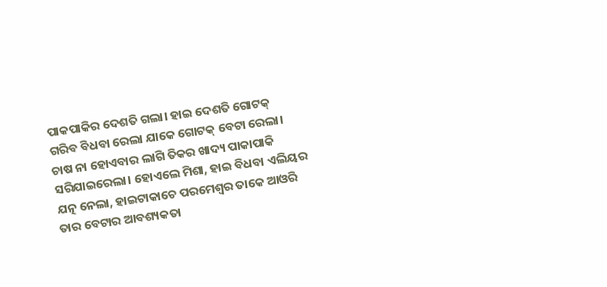ପାକପାକିର ଦେଶତି ଗଲା। ହାଇ ଦେଶତି ଗୋଟକ୍ ଗରିବ ବିଧବା ରେଲା ଯାକେ ଗୋଟକ୍ ବେଟା ରେଲା। ଚାଷ ନା ହୋଏବାର ଲାଗି ତିକର ଖାଦ୍ୟ ପାକାପାକି ସରିଯାଇରେଲା। ହୋଏଲେ ମିଶା, ହାଇ ବିଧବା ଏଲିୟର ଯତ୍ନ ନେଲା, ହାଇଟାକାଚେ ପରମେଶ୍ବର ତାକେ ଆଓରି ତାର ବେଟାର ଆବଶ୍ୟକତା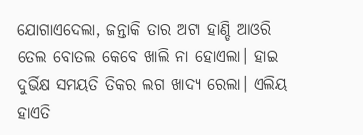ଯୋଗାଏଦେଲା, ଜନ୍ତାକି ତାର ଅଟା ହାଣ୍ଡି ଆଓରି ତେଲ ବୋତଲ କେବେ ଖାଲି ନା ହୋଏଲା। ହାଇ ଦୁର୍ଭିକ୍ଷ ସମୟତି ତିକର ଲଗ ଖାଦ୍ୟ ରେଲା। ଏଲିୟ ହାଏତି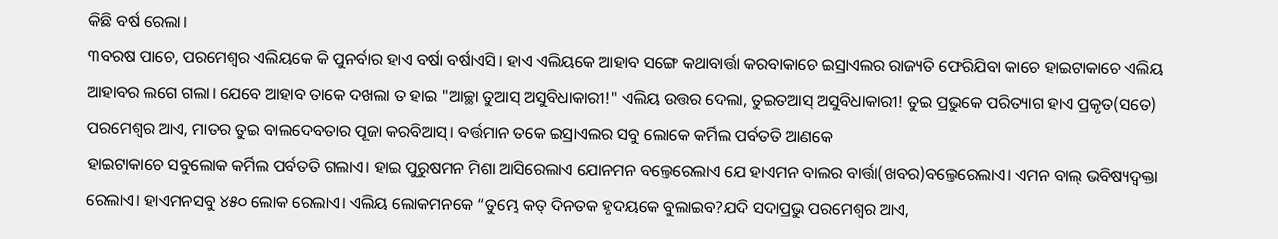କିଛି ବର୍ଷ ରେଲା।
୩ବରଷ ପାଚେ, ପରମେଶ୍ବର ଏଲିୟକେ କି ପୁନର୍ବାର ହାଏ ବର୍ଷା ବର୍ଷାଏସି। ହାଏ ଏଲିୟକେ ଆହାବ ସଙ୍ଗେ କଥାବାର୍ତ୍ତା କରବାକାଚେ ଇସ୍ରାଏଲର ରାଜ୍ୟତି ଫେରିଯିବା କାଚେ ହାଇଟାକାଚେ ଏଲିୟ ଆହାବର ଲଗେ ଗଲା। ଯେବେ ଆହାବ ତାକେ ଦଖଲା ତ ହାଇ "ଆଚ୍ଛା ତୁଆସ୍ ଅସୁବିଧାକାରୀ!" ଏଲିୟ ଉତ୍ତର ଦେଲା, ତୁଇତଆସ୍ ଅସୁବିଧାକାରୀ! ତୁଇ ପ୍ରଭୁକେ ପରିତ୍ୟାଗ ହାଏ ପ୍ରକୃତ(ସତେ) ପରମେଶ୍ୱର ଆଏ, ମାତର ତୁଇ ବାଲଦେବତାର ପୂଜା କରବିଆସ୍। ବର୍ତ୍ତମାନ ତକେ ଇସ୍ରାଏଲର ସବୁ ଲୋକେ କର୍ମିଲ ପର୍ବତତି ଆଣକେ
ହାଇଟାକାଚେ ସବୁଲୋକ କର୍ମିଲ ପର୍ବତତି ଗଲାଏ। ହାଇ ପୁରୁଷମନ ମିଶା ଆସିରେଲାଏ ଯୋନମନ ବଲ୍ତେରେଲାଏ ଯେ ହାଏମନ ବାଲର ବାର୍ତ୍ତା(ଖବର)ବଲ୍ତେରେଲାଏ। ଏମନ ବାଲ୍ ଭବିଷ୍ୟଦ୍ବକ୍ତା ରେଲାଏ। ହାଏମନସବୁ ୪୫୦ ଲୋକ ରେଲାଏ। ଏଲିୟ ଲୋକମନକେ “ତୁମ୍ଭେ କତ୍ ଦିନତକ ହୃଦୟକେ ବୁଲାଇବ?ଯଦି ସଦାପ୍ରଭୁ ପରମେଶ୍ୱର ଆଏ,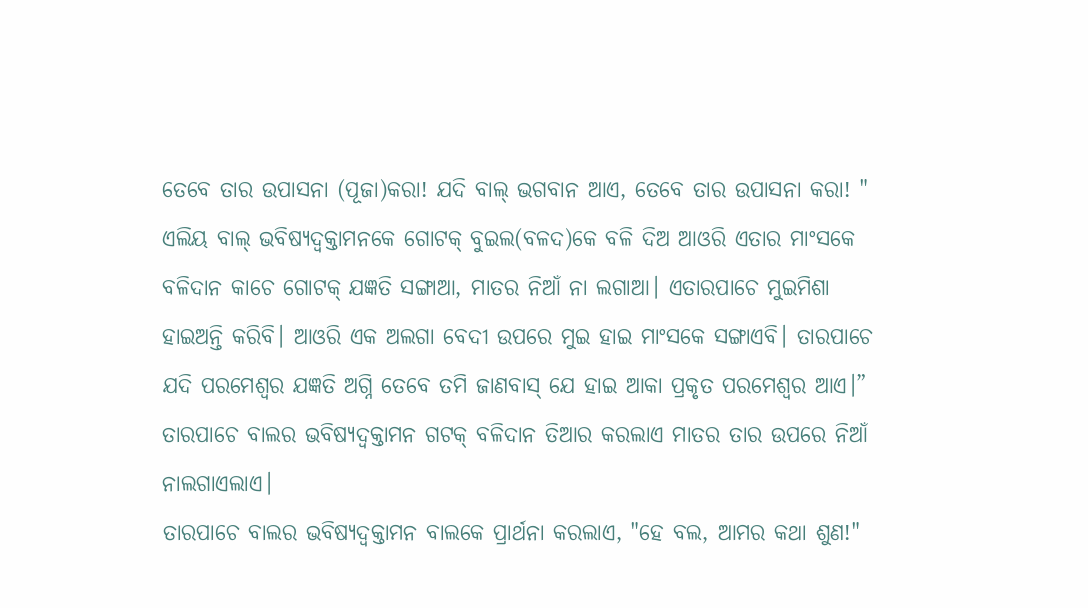ତେବେ ତାର ଉପାସନା (ପୂଜା)କରା! ଯଦି ବାଲ୍ ଭଗବାନ ଆଏ, ତେବେ ତାର ଉପାସନା କରା! "
ଏଲିୟ ବାଲ୍ ଭବିଷ୍ୟଦ୍ବକ୍ତାମନକେ ଗୋଟକ୍ ବୁଇଲ(ବଳଦ)କେ ବଳି ଦିଅ ଆଓରି ଏତାର ମାଂସକେ ବଳିଦାନ କାଚେ ଗୋଟକ୍ ଯଜ୍ଞତି ସଙ୍ଗାଆ, ମାତର ନିଆଁ ନା ଲଗାଆ। ଏତାରପାଚେ ମୁଇମିଶା ହାଇଅନ୍ତି କରିବି। ଆଓରି ଏକ ଅଲଗା ବେଦୀ ଉପରେ ମୁଇ ହାଇ ମାଂସକେ ସଙ୍ଗାଏବି। ତାରପାଚେ ଯଦି ପରମେଶ୍ବର ଯଜ୍ଞତି ଅଗ୍ନି ତେବେ ତମି ଜାଣବାସ୍ ଯେ ହାଇ ଆକା ପ୍ରକୃତ ପରମେଶ୍ୱର ଆଏ।” ତାରପାଚେ ବାଲର ଭବିଷ୍ୟଦ୍ବକ୍ତାମନ ଗଟକ୍ ବଳିଦାନ ତିଆର କରଲାଏ ମାତର ତାର ଉପରେ ନିଆଁ ନାଲଗାଏଲାଏ।
ତାରପାଚେ ବାଲର ଭବିଷ୍ୟଦ୍ବକ୍ତାମନ ବାଲକେ ପ୍ରାର୍ଥନା କରଲାଏ, "ହେ ବଲ, ଆମର କଥା ଶୁଣ!"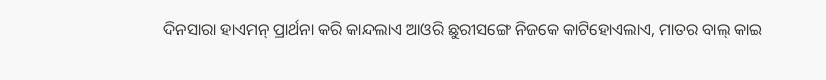ଦିନସାରା ହାଏମନ୍ ପ୍ରାର୍ଥନା କରି କାନ୍ଦଲାଏ ଆଓରି ଛୁରୀସଙ୍ଗେ ନିଜକେ କାଟିହୋଏଲାଏ, ମାତର ବାଲ୍ କାଇ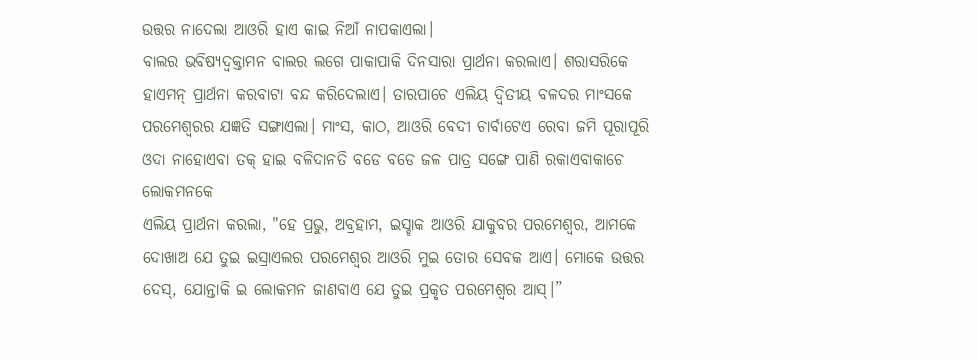ଉତ୍ତର ନାଦେଲା ଆଓରି ହାଏ କାଇ ନିଆଁ ନାପକାଏଲା।
ବାଲର ଭବିଷ୍ୟଦ୍ବକ୍ତାମନ ବାଲର ଲଗେ ପାକାପାକି ଦିନସାରା ପ୍ରାର୍ଥନା କରଲାଏ। ଶରାସରିକେ ହାଏମନ୍ ପ୍ରାର୍ଥନା କରବାଟା ବନ୍ଦ କରିଦେଲାଏ। ତାରପାଚେ ଏଲିୟ ଦ୍ୱିତୀୟ ବଳଦର ମାଂସକେ ପରମେଶ୍ବରର ଯଜ୍ଞତି ସଙ୍ଗାଏଲା। ମାଂସ, କାଠ, ଆଓରି ବେଦୀ ଚାର୍ବାଟେଏ ରେବା ଜମି ପୂରାପୂରି ଓଦା ନାହୋଏବା ତକ୍ ହାଇ ବଳିଦାନତି ବଡେ ବଡେ ଜଳ ପାତ୍ର ସଙ୍ଗେ ପାଣି ରକାଏବାକାଚେ ଲୋକମନକେ
ଏଲିୟ ପ୍ରାର୍ଥନା କରଲା, "ହେ ପ୍ରଭୁ, ଅବ୍ରହାମ, ଇସ୍ହାକ ଆଓରି ଯାକୁବର ପରମେଶ୍ୱର, ଆମକେ ଦୋଖାଅ ଯେ ତୁଇ ଇସ୍ରାଏଲର ପରମେଶ୍ୱର ଆଓରି ମୁଇ ତୋର ସେବକ ଆଏ। ମୋକେ ଉତ୍ତର ଦେସ୍, ଯୋନ୍ତାକି ଇ ଲୋକମନ ଜାଣବାଏ ଯେ ତୁଇ ପ୍ରକୃତ ପରମେଶ୍ୱର ଆସ୍।”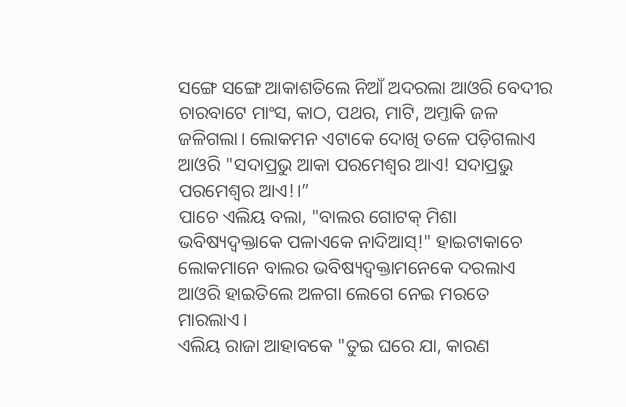ସଙ୍ଗେ ସଙ୍ଗେ ଆକାଶତିଲେ ନିଆଁ ଅଦରଲା ଆଓରି ବେଦୀର ଚାରବାଟେ ମାଂସ, କାଠ, ପଥର, ମାଟି, ଅମ୍ତାକି ଜଳ ଜଳିଗଲା। ଲୋକମନ ଏଟାକେ ଦୋଖି ତଳେ ପଡ଼ିଗଲାଏ ଆଓରି "ସଦାପ୍ରଭୁ ଆକା ପରମେଶ୍ବର ଆଏ! ସଦାପ୍ରଭୁ ପରମେଶ୍ବର ଆଏ!।”
ପାଚେ ଏଲିୟ ବଲା, "ବାଲର ଗୋଟକ୍ ମିଶା ଭବିଷ୍ୟଦ୍ବକ୍ତାକେ ପଳାଏକେ ନାଦିଆସ୍!" ହାଇଟାକାଚେ ଲୋକମାନେ ବାଲର ଭବିଷ୍ୟଦ୍ବକ୍ତାମନେକେ ଦରଲାଏ ଆଓରି ହାଇତିଲେ ଅଳଗା ଲେଗେ ନେଇ ମରତେ ମାରଲାଏ।
ଏଲିୟ ରାଜା ଆହାବକେ "ତୁଇ ଘରେ ଯା, କାରଣ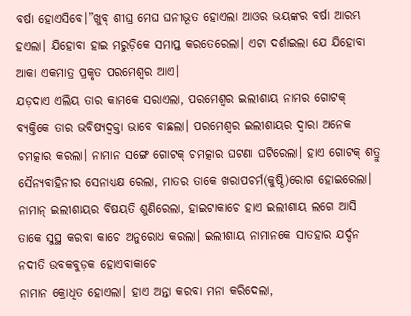ବର୍ଷା ହୋଏସିବେ।”ଖୁବ୍ ଶୀଘ୍ର ମେଘ ଘନୀଭୂତ ହୋଏଲା ଆଓର ଭୟଙ୍କର ବର୍ଷା ଆରମ୍ଭ ହଏଲା। ଯିହୋବା ହାଇ ମରୁଡ଼ିକେ ସମାପ୍ତ କରତେରେଲା। ଏଟା ଦର୍ଶାଇଲା ଯେ ଯିହୋବା ଆକା ଏକମାତ୍ର ପ୍ରକୃତ ପରମେଶ୍ବର ଆଏ।
ଯଡ଼ଦାଏ ଏଲିୟ ତାର କାମକେ ସରାଏଲା, ପରମେଶ୍ବର ଇଲୀଶାୟ ନାମର ଗୋଟକ୍ ବ୍ୟକ୍ତିକେ ତାର ଭବିଷ୍ୟଦ୍ବକ୍ତା ଭାବେ ବାଛଲା। ପରମେଶ୍ବର ଇଲୀଶାୟର ଦ୍ୱାରା ଅନେକ ଚମତ୍କାର କରଲା। ନାମାନ ସଙ୍ଗେ ଗୋଟକ୍ ଚମତ୍କାର ଘଟଣା ଘଟିରେଲା। ହାଏ ଗୋଟକ୍ ଶତ୍ରୁ ସୈନ୍ୟବାହିନୀର ସେନାଧ୍ୟକ୍ଷ ରେଲା, ମାତର ତାକେ ଖରାପଚର୍ମ(କୁଷ୍ଠି)ରୋଗ ହୋଇରେଲା। ନାମାନ୍ ଇଲୀଶାୟର ବିଷୟତି ଶୁଣିରେଲା, ହାଇଟାକାଚେ ହାଏ ଇଲୀଶାୟ ଲଗେ ଆସି ତାକେ ସୁସ୍ଥ କରବା କାଚେ ଅନୁରୋଧ କରଲା। ଇଲୀଶାୟ ନାମାନକେ ସାତହାର ଯର୍ଦ୍ଦନ ନଦୀତି ଉବକବୁଡ଼କ ହୋଏବାକାଚେ
ନାମାନ କ୍ରୋଧିତ ହୋଏଲା। ହାଏ ଅନ୍ତା କରବା ମନା କରିଦେଲା,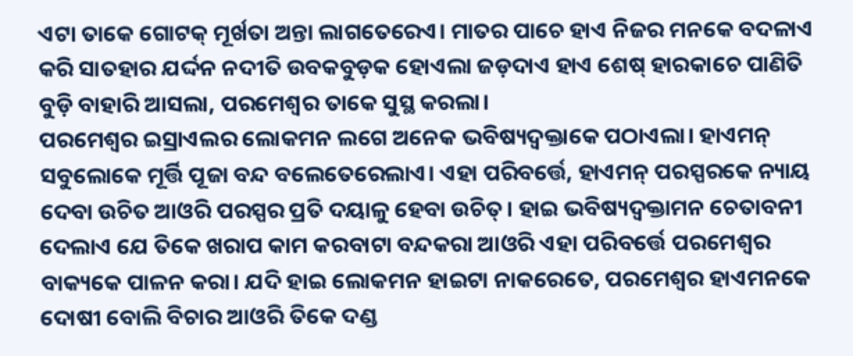ଏଟା ତାକେ ଗୋଟକ୍ ମୂର୍ଖତା ଅନ୍ତା ଲାଗତେରେଏ। ମାତର ପାଚେ ହାଏ ନିଜର ମନକେ ବଦଳାଏ କରି ସାତହାର ଯର୍ଦ୍ଦନ ନଦୀତି ଉବକବୁଡ଼କ ହୋଏଲା ଜଡ଼ଦାଏ ହାଏ ଶେଷ୍ ହାରକାଚେ ପାଣିତି ବୁଡ଼ି ବାହାରି ଆସଲା, ପରମେଶ୍ବର ତାକେ ସୁସ୍ଥ କରଲା।
ପରମେଶ୍ୱର ଇସ୍ରାଏଲର ଲୋକମନ ଲଗେ ଅନେକ ଭବିଷ୍ୟଦ୍ବକ୍ତାକେ ପଠାଏଲା। ହାଏମନ୍ ସବୁଲୋକେ ମୂର୍ତ୍ତି ପୂଜା ବନ୍ଦ ବଲେତେରେଲାଏ। ଏହା ପରିବର୍ତ୍ତେ, ହାଏମନ୍ ପରସ୍ପରକେ ନ୍ୟାୟ ଦେବା ଉଚିତ ଆଓରି ପରସ୍ପର ପ୍ରତି ଦୟାଳୁ ହେବା ଉଚିତ୍। ହାଇ ଭବିଷ୍ୟଦ୍ବକ୍ତାମନ ଚେତାବନୀ ଦେଲାଏ ଯେ ତିକେ ଖରାପ କାମ କରବାଟା ବନ୍ଦକରା ଆଓରି ଏହା ପରିବର୍ତ୍ତେ ପରମେଶ୍ବର ବାକ୍ୟକେ ପାଳନ କରା। ଯଦି ହାଇ ଲୋକମନ ହାଇଟା ନାକରେତେ, ପରମେଶ୍ବର ହାଏମନକେ ଦୋଷୀ ବୋଲି ବିଚାର ଆଓରି ତିକେ ଦଣ୍ଡ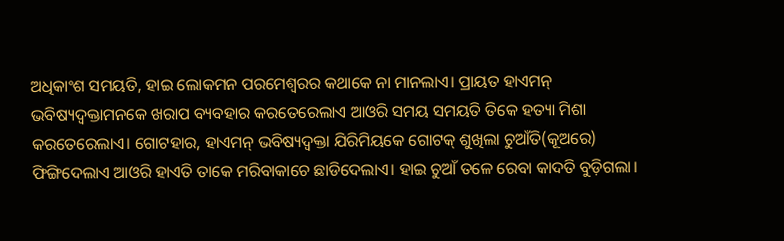ଅଧିକାଂଶ ସମୟତି, ହାଇ ଲୋକମନ ପରମେଶ୍ବରର କଥାକେ ନା ମାନଲାଏ। ପ୍ରାୟତ ହାଏମନ୍ ଭବିଷ୍ୟଦ୍ବକ୍ତାମନକେ ଖରାପ ବ୍ୟବହାର କରତେରେଲାଏ ଆଓରି ସମୟ ସମୟତି ତିକେ ହତ୍ୟା ମିଶା କରତେରେଲାଏ। ଗୋଟହାର, ହାଏମନ୍ ଭବିଷ୍ୟଦ୍ବକ୍ତା ଯିରିମିୟକେ ଗୋଟକ୍ ଶୁଖିଲା ଚୁଆଁତି(କୂଅରେ) ଫିଙ୍ଗିଦେଲାଏ ଆଓରି ହାଏତି ତାକେ ମରିବାକାଚେ ଛାଡିଦେଲାଏ। ହାଇ ଚୁଆଁ ତଳେ ରେବା କାଦତି ବୁଡ଼ିଗଲା।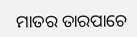ମାତର ତାରପାଚେ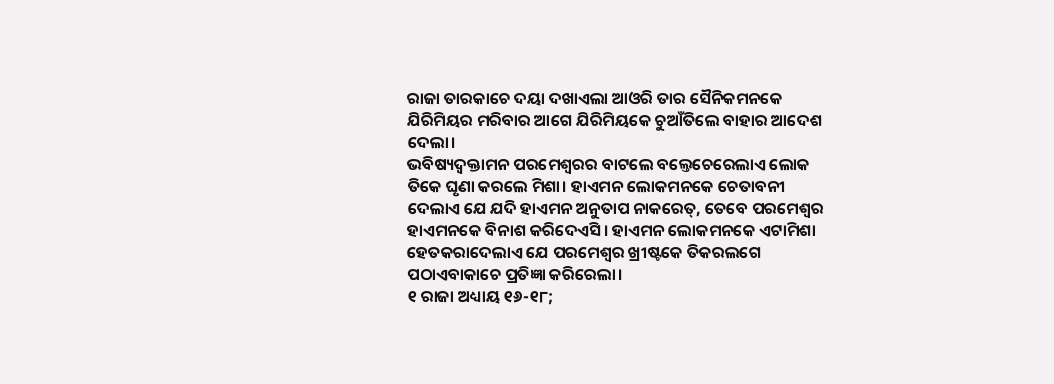ରାଜା ତାରକାଚେ ଦୟା ଦଖାଏଲା ଆଓରି ତାର ସୈନିକମନକେ ଯିରିମିୟର ମରିବାର ଆଗେ ଯିରିମିୟକେ ଚୁଆଁତିଲେ ବାହାର ଆଦେଶ ଦେଲା।
ଭବିଷ୍ୟଦ୍ବକ୍ତାମନ ପରମେଶ୍ୱରର ବାଟଲେ ବଲ୍ତେଚେରେଲାଏ ଲୋକ ତିକେ ଘୃଣା କରଲେ ମିଶା। ହାଏମନ ଲୋକମନକେ ଚେତାବନୀ ଦେଲାଏ ଯେ ଯଦି ହାଏମନ ଅନୁତାପ ନାକରେତ୍, ତେବେ ପରମେଶ୍ବର ହାଏମନକେ ବିନାଶ କରିଦେଏସି। ହାଏମନ ଲୋକମନକେ ଏଟାମିଶା ହେତକରାଦେଲାଏ ଯେ ପରମେଶ୍ବର ଖ୍ରୀଷ୍ଟକେ ତିକରଲଗେ ପଠାଏବାକାଚେ ପ୍ରତିଜ୍ଞା କରିରେଲା।
୧ ରାଜା ଅଧ୍ୟାୟ ୧୬-୧୮;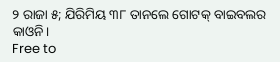୨ ରାଜା ୫; ଯିରିମିୟ ୩୮ ତାନଲେ ଗୋଟକ୍ ବାଇବଲର କାଓନି।
Free to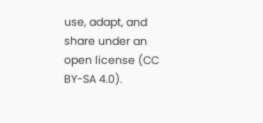use, adapt, and share under an open license (CC BY-SA 4.0).